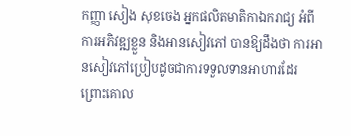កញ្ញា សៀង សុខចេង អ្នកផលិតមាតិកាឯករាជ្យ អំពីការអភិវឌ្ឍខ្លួន និងអានសៀវភៅ បានឱ្យដឹងថា ការអានសៀវភៅប្រៀបដូចជាការទទួលទានអាហារដែរ ព្រោះគោល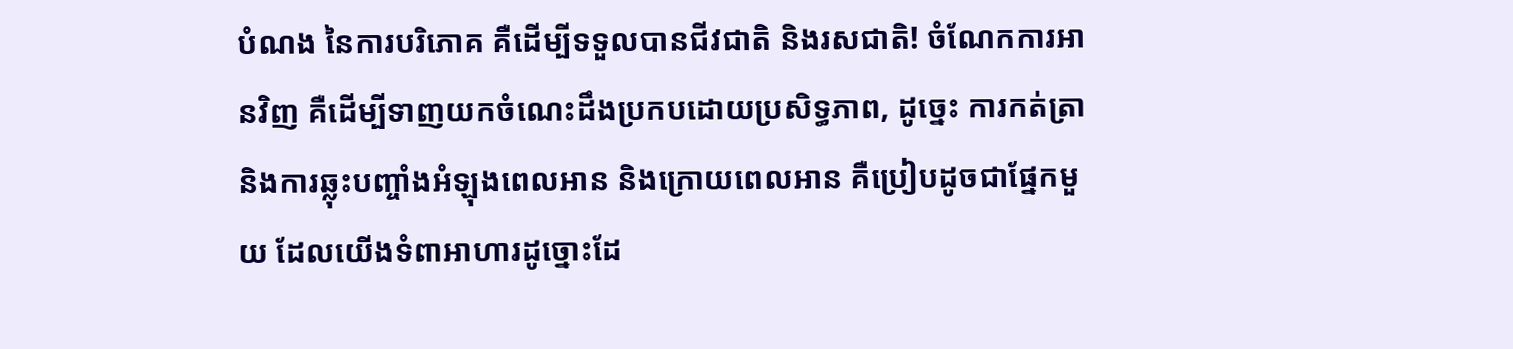បំណង នៃការបរិភោគ គឺដើម្បីទទួលបានជីវជាតិ និងរសជាតិ! ចំណែកការអានវិញ គឺដើម្បីទាញយកចំណេះដឹងប្រកបដោយប្រសិទ្ធភាព, ដូច្នេះ ការកត់ត្រា និងការឆ្លុះបញ្ចាំងអំឡុងពេលអាន និងក្រោយពេលអាន គឺប្រៀបដូចជាផ្នែកមួយ ដែលយើងទំពាអាហារដូច្នោះដែ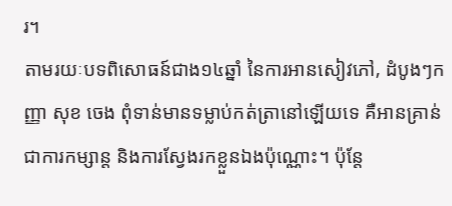រ។
តាមរយៈបទពិសោធន៍ជាង១៤ឆ្នាំ នៃការអានសៀវភៅ, ដំបូងៗកញ្ញា សុខ ចេង ពុំទាន់មានទម្លាប់កត់ត្រានៅឡើយទេ គឺអានគ្រាន់ជាការកម្សាន្ត និងការស្វែងរកខ្លួនឯងប៉ុណ្ណោះ។ ប៉ុន្តែ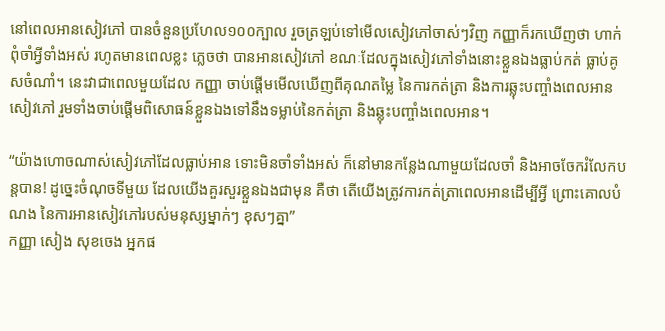នៅពេលអានសៀវភៅ បានចំនួនប្រហែល១០០ក្បាល រួចត្រឡប់ទៅមើលសៀវភៅចាស់ៗវិញ កញ្ញាក៏រកឃើញថា ហាក់ពុំចាំអ្វីទាំងអស់ រហូតមានពេលខ្លះ ភ្លេចថា បានអានសៀវភៅ ខណៈដែលក្នុងសៀវភៅទាំងនោះខ្លួនឯងធ្លាប់កត់ ធ្លាប់គូសចំណាំ។ នេះវាជាពេលមួយដែល កញ្ញា ចាប់ផ្តើមមើលឃើញពីគុណតម្លៃ នៃការកត់ត្រា និងការឆ្លុះបញ្ចាំងពេលអានសៀវភៅ រួមទាំងចាប់ផ្តើមពិសោធន៍ខ្លួនឯងទៅនឹងទម្លាប់នៃកត់ត្រា និងឆ្លុះបញ្ចាំងពេលអាន។

“យ៉ាងហោចណាស់សៀវភៅដែលធ្លាប់អាន ទោះមិនចាំទាំងអស់ ក៏នៅមានកន្លែងណាមួយដែលចាំ និងអាចចែករំលែកបន្តបាន! ដូច្នេះចំណុចទីមួយ ដែលយើងគួរសួរខ្លួនឯងជាមុន គឺថា តើយើងត្រូវការកត់ត្រាពេលអានដើម្បីអ្វី ព្រោះគោលបំណង នៃការអានសៀវភៅរបស់មនុស្សម្នាក់ៗ ខុសៗគ្នា”
កញ្ញា សៀង សុខចេង អ្នកផ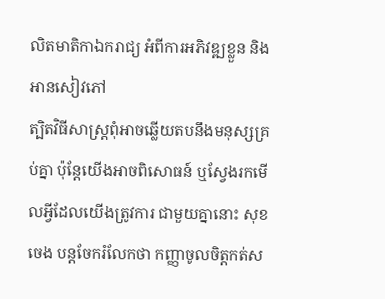លិតមាតិកាឯករាជ្យ អំពីការអភិវឌ្ឍខ្លួន និងអានសៀវភៅ
ត្បិតវិធីសាស្រ្តពុំអាចឆ្លើយតបនឹងមនុស្សគ្រប់គ្នា ប៉ុន្តែយើងអាចពិសោធន៍ ឬស្វែងរកមើលអ្វីដែលយើងត្រូវការ ជាមួយគ្នានោះ សុខ ចេង បន្តចែករំលែកថា កញ្ញាចូលចិត្តកត់ស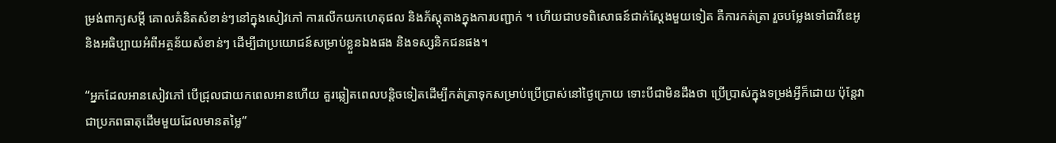ម្រង់ពាក្យសម្តី គោលគំនិតសំខាន់ៗនៅក្នុងសៀវភៅ ការលើកយកហេតុផល និងភ័ស្តុតាងក្នុងការបញ្ជាក់ ។ ហើយជាបទពិសោធន៍ជាក់ស្តែងមួយទៀត គឺការកត់ត្រា រួចបម្លែងទៅជាវីឌេអូ និងអធិប្បាយអំពីអត្ថន័យសំខាន់ៗ ដើម្បីជាប្រយោជន៍សម្រាប់ខ្លួនឯងផង និងទស្សនិកជនផង។

“អ្នកដែលអានសៀវភៅ បើជ្រុលជាយកពេលអានហើយ គួរឆ្លៀតពេលបន្តិចទៀតដើម្បីកត់ត្រាទុកសម្រាប់ប្រើប្រាស់នៅថ្ងៃក្រោយ ទោះបីជាមិនដឹងថា ប្រើប្រាស់ក្នុងទម្រង់អ្វីក៏ដោយ ប៉ុន្តែវាជាប្រភពធាតុដើមមួយដែលមានតម្លៃ”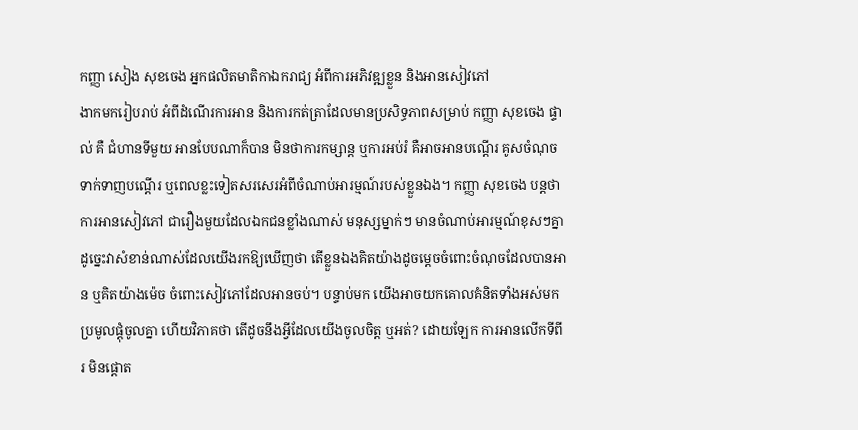កញ្ញា សៀង សុខចេង អ្នកផលិតមាតិកាឯករាជ្យ អំពីការអភិវឌ្ឍខ្លួន និងអានសៀវភៅ
ងាកមករៀបរាប់ អំពីដំណើរការអាន និងការកត់ត្រាដែលមានប្រសិទ្ធភាពសម្រាប់ កញ្ញា សុខចេង ផ្ទាល់ គឺ ជំហានទីមួយ អានបែបណាក៏បាន មិនថាការកម្សាន្ត ឬការអប់រំ គឺអាចអានបណ្តើរ គូសចំណុចទាក់ទាញបណ្តើរ ឬពេលខ្លះទៀតសរសេរអំពីចំណាប់អារម្មណ៍របស់ខ្លួនឯង។ កញ្ញា សុខចេង បន្តថា ការអានសៀវភៅ ជារឿងមួយដែលឯកជនខ្លាំងណាស់ មនុស្សម្នាក់ៗ មានចំណាប់អារម្មណ៍ខុសៗគ្នា ដូច្នេះវាសំខាន់ណាស់ដែលយើងរកឱ្យឃើញថា តើខ្លួនឯងគិតយ៉ាងដូចម្តេចចំពោះចំណុចដែលបានអាន ឬគិតយ៉ាងម៉េច ចំពោះសៀវភៅដែលអានចប់។ បន្ទាប់មក យើងអាចយកគោលគំនិតទាំងអស់មកប្រមូលផ្តុំចូលគ្នា ហើយវិភាគថា តើដូចនឹងអ្វីដែលយើងចូលចិត្ត ឬអត់? ដោយឡែក ការអានលើកទីពីរ មិនផ្តោត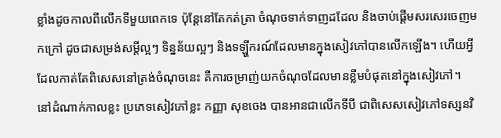ខ្លាំងដូចកាលពីលើកទីមួយពេកទេ ប៉ុន្តែនៅតែកត់ត្រា ចំណុចទាក់ទាញដដែល និងចាប់ផ្តើមសរសេរចេញមកក្រៅ ដូចជាសម្រង់សម្តីល្អៗ ទិន្នន័យល្អៗ និងទឡ្ហីករណ៍ដែលមានក្នុងសៀវភៅបានលើកឡើង។ ហើយអ្វីដែលកាត់តែពិសេសនៅត្រង់ចំណុចនេះ គឺការចម្រាញ់យកចំណុចដែលមានខ្លឹមបំផុតនៅក្នុងសៀវភៅ។
នៅដំណាក់កាលខ្លះ ប្រភេទសៀវភៅខ្លះ កញ្ញា សុខចេង បានអានជាលើកទីបី ជាពិសេសសៀវភៅទស្សនវិ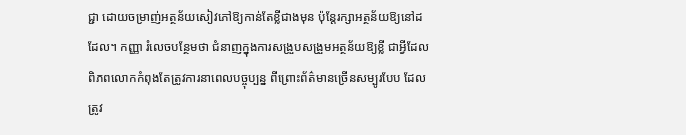ជ្ជា ដោយចម្រាញ់អត្ថន័យសៀវភៅឱ្យកាន់តែខ្លីជាងមុន ប៉ុន្តែរក្សាអត្ថន័យឱ្យនៅដដែល។ កញ្ញា រំលេចបន្ថែមថា ជំនាញក្នុងការសង្រួបសង្រួមអត្ថន័យឱ្យខ្លី ជាអ្វីដែលពិភពលោកកំពុងតែត្រូវការនាពេលបច្ចុប្បន្ន ពីព្រោះព័ត៌មានច្រើនសម្បូរបែប ដែលត្រូវ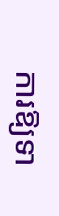ការឱ្យទា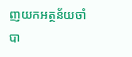ញយកអត្ថន័យចាំបា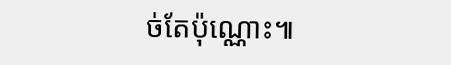ច់តែប៉ុណ្ណោះ៕